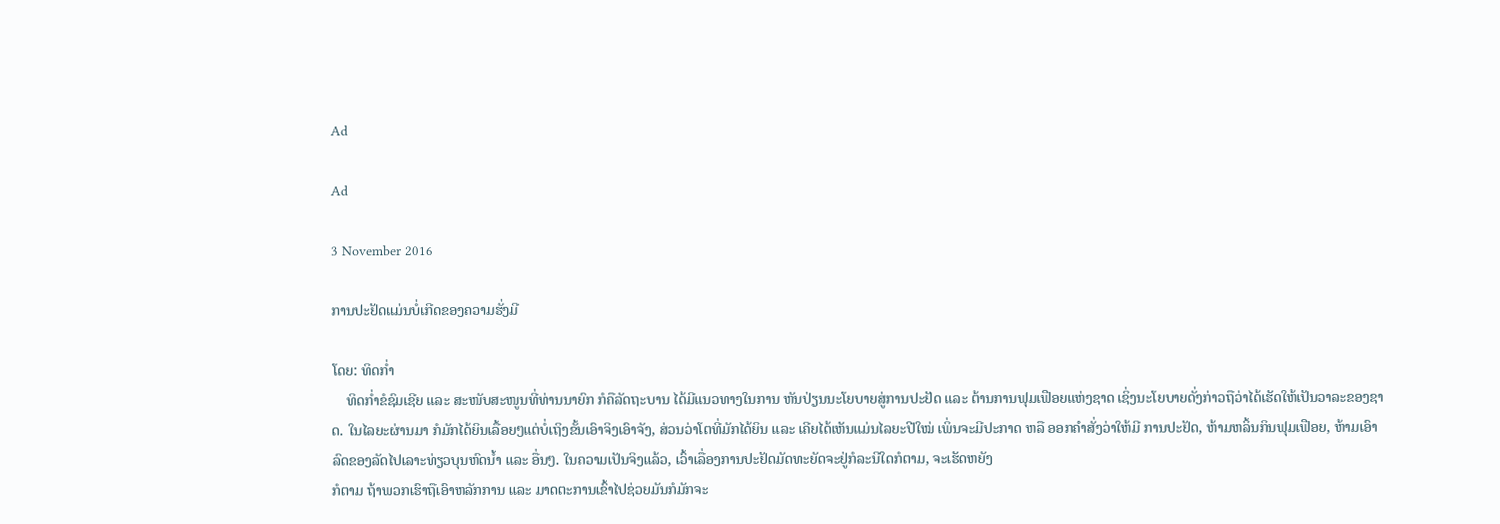Ad

Ad

3 November 2016

ການປະຢັດແມ່ນບໍ່ເກີດຂອງຄວາມຮັ່ງມີ

ໂດຍ: ທິດກໍ່າ
    ທິດກໍ່າຂໍຊົມເຊີຍ ແລະ ສະໜັບສະໜູນທີ່ທ່ານນາຍົກ ກໍຄືລັດຖະບານ ໄດ້ມີແນວທາງໃນການ ຫັນປ່ຽນນະໂຍບາຍສູ່ການປະຢັດ ແລະ ຕ້ານການຟຸມເຟືອຍແຫ່ງຊາດ ເຊິ່ງນະໂຍບາຍດັ່ງກ່າວຖືວ່າໄດ້ເຮັດໃຫ້ເປັນວາລະຂອງຊາດ. ໃນໄລຍະຜ່ານມາ ກໍມັກໄດ້ຍິນເລື້ອຍໆແຕ່ບໍ່ເຖິງຂັ້ນເອົາຈິງເອົາຈັງ, ສ່ວນວ່າໂຕທີ່ມັກໄດ້ຍິນ ແລະ ເຄີຍໄດ້ເຫັນແມ່ນໄລຍະປີໃໝ່ ເພິ່ນຈະມີປະກາດ ຫລື ອອກຄຳສັ່ງວ່າໃຫ້ມີ ການປະຢັດ, ຫ້າມຫລິ້ນກິນຟຸມເຟືອຍ, ຫ້າມເອົາລົດຂອງລັດໄປເລາະທ່ຽວບຸນຫົດນ້ຳ ແລະ ອື່ນໆ. ໃນຄວາມເປັນຈິງແລ້ວ, ເວົ້າເລື່ອງການປະຢັດມັດທະຍັດຈະຢູ່ກໍລະນີໃດກໍຕາມ, ຈະເຮັດຫຍັງ
ກໍຕາມ ຖ້າພວກເຮົາຖືເອົາຫລັກການ ແລະ ມາດຕະການເຂົ້າໄປຊ່ວຍມັນກໍມັກຈະ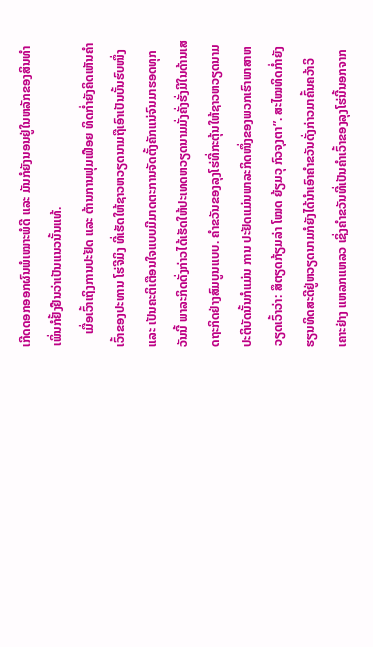ເກີດດອກອອກຜົນພໍເໝາະພໍດີ ແລະ ມັນກໍຍັງນອນຢູ່ໃນຫລັກຂອງສິນທຳ ເພິ່ນກໍຢັ້ງຢືນວ່າເປັນແນວນັ້ນແທ້.
    ເມື່ອເວົ້າເຖິງການປະຢັດ ແລະ ຕ້ານການຟຸມເຟືອຍ ທິດກໍ່າຍັງຄິດເຫັນຄຳເວົ້າຂອງປະທານ ໂຮ່ຈີມິງ ທີ່ເຮັດໃຫ້ຊາວຫວຽດນາມຖືເອົາເປັນບັ້ນຮົບໜຶ່ງ ແລະ ເປັນຄະຕິເຕືອນໃຈແບບມີມາດຕະການຈັດຕັ້ງຄັກແນ່ຈົນມາຮອດທຸກວັນນີ້ ພາລະກິດດັ່ງກ່າວໄດ້ເຮັດໃຫ້ປະເທດຫວຽດນາມມັ່ງຄັ່ງຮັ່ງມີໃນດ້ານເສດຖະກິດຢ່າງສົມບູນແບບ. ຄຳຂວັນຂອງລຸງໂຮ່ທີ່ກະຕຸ້ນໃຫ້ຊາວຫວຽດນາມປະຕິບັດນັ້ນກໍແມ່ນ ການ ປະຢັດແມ່ນພາລະກິດໜຶ່ງຂອງພວກເຮົາພາສາຫວຽດເວົ້າວ່າ: ສຶຕຽດກ້ຽມລ່າ ໂໝດ ຍ້ຽມວຸ ກົວຈຸງຕາ”. ສະໄໝທິດກໍ່າຍັງຮຽນທິດສະດີຢູ່ຫວຽດນາມກໍຍັງໄດ້ນຳເອົາຄຳຂວັນດັ່ງກ່າວມາຄົ້ນຄວ້າວິເຄາະຢ່າງ ແຫລກແຫລວ ເຊິ່ງຄຳຂວັນທີ່ເປັນຄຳເວົ້າຂອງລຸງໂຮ່ນີ້ນອກຈາກ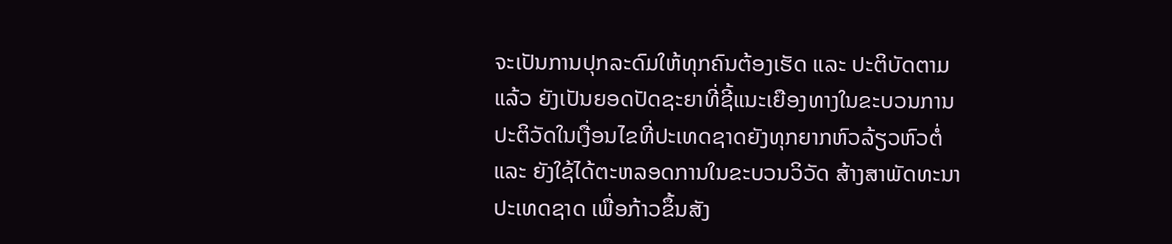ຈະເປັນການປຸກລະດົມໃຫ້ທຸກຄົນຕ້ອງເຮັດ ແລະ ປະຕິບັດຕາມແລ້ວ ຍັງເປັນຍອດປັດຊະຍາທີ່ຊີ້ແນະເຍືອງທາງໃນຂະບວນການປະຕິວັດໃນເງື່ອນໄຂທີ່ປະເທດຊາດຍັງທຸກຍາກຫົວລ້ຽວຫົວຕໍ່ ແລະ ຍັງໃຊ້ໄດ້ຕະຫລອດການໃນຂະບວນວິວັດ ສ້າງສາພັດທະນາປະເທດຊາດ ເພື່ອກ້າວຂຶ້ນສັງ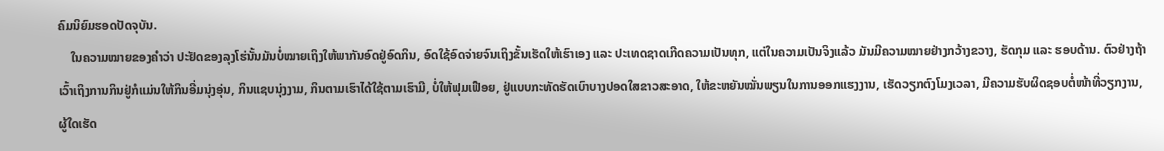ຄົມນິຍົມຮອດປັດຈຸບັນ.
    ໃນຄວາມໝາຍຂອງຄຳວ່າ ປະຢັດຂອງລຸງໂຮ່ນັ້ນມັນບໍ່ໝາຍເຖິງໃຫ້ພາກັນອົດຢູ່ອົດກິນ, ອົດໃຊ້ອົດຈ່າຍຈົນເຖິງຂັ້ນເຮັດໃຫ້ເຮົາເອງ ແລະ ປະເທດຊາດເກີດຄວາມເປັນທຸກ, ແຕ່ໃນຄວາມເປັນຈິງແລ້ວ ມັນມີຄວາມໝາຍຢ່າງກວ້າງຂວາງ, ຮັດກຸມ ແລະ ຮອບດ້ານ. ຕົວຢ່າງຖ້າເວົ້າເຖິງການກິນຢູ່ກໍແມ່ນໃຫ້ກິນອີ່ມນຸ່ງອຸ່ນ, ກິນແຊບນຸ່ງງາມ, ກິນຕາມເຮົາໄດ້ໃຊ້ຕາມເຮົາມີ, ບໍ່ໃຫ້ຟຸມເຟືອຍ, ຢູ່ແບບກະທັດຮັດເບົາບາງປອດໃສຂາວສະອາດ, ໃຫ້ຂະຫຍັນໝັ່ນພຽນໃນການອອກແຮງງານ, ເຮັດວຽກຕົງໂມງເວລາ, ມີຄວາມຮັບຜິດຊອບຕໍ່ໜ້າທີ່ວຽກງານ, ຜູ້ໃດເຮັດ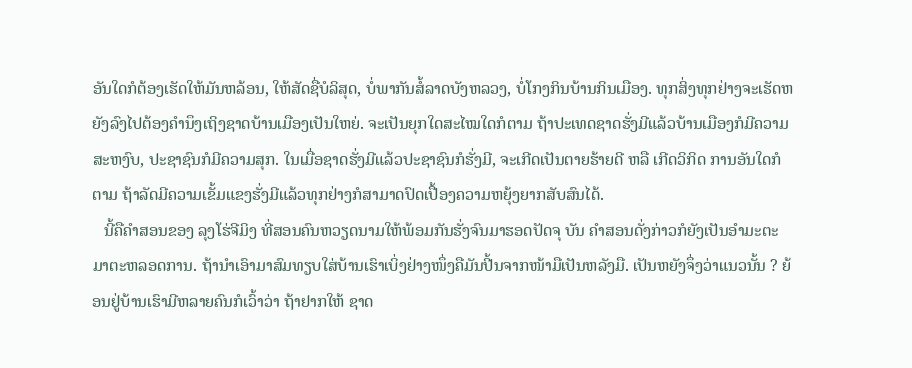ອັນໃດກໍຕ້ອງເຮັດໃຫ້ມັນຫລ້ອນ, ໃຫ້ສັດຊື່ບໍລິສຸດ, ບໍ່ພາກັນສໍ້ລາດບັງຫລວງ, ບໍ່ໂກງກິນບ້ານກິນເມືອງ. ທຸກສິ່ງທຸກຢ່າງຈະເຮັດຫຍັງລົງໄປຕ້ອງຄຳນຶງເຖິງຊາດບ້ານເມືອງເປັນໃຫຍ່. ຈະເປັນຍຸກໃດສະໄໝໃດກໍຕາມ ຖ້າປະເທດຊາດຮັ່ງມີແລ້ວບ້ານເມືອງກໍມີຄວາມສະຫງົບ, ປະຊາຊົນກໍມີຄວາມສຸກ. ໃນເມື່ອຊາດຮັ່ງມີແລ້ວປະຊາຊົນກໍຮັ່ງມີ, ຈະເກີດເປັນຕາຍຮ້າຍດີ ຫລື ເກີດວິກິດ ການອັນໃດກໍຕາມ ຖ້າລັດມີຄວາມເຂັ້ມແຂງຮັ່ງມີແລ້ວທຸກຢ່າງກໍສາມາດປົດເປື້ອງຄວາມຫຍຸ້ງຍາກສັບສົນໄດ້.
   ນີ້ຄືຄຳສອນຂອງ ລຸງໂຮ່ຈີມິງ ທີ່ສອນຄົນຫວຽດນາມໃຫ້ພ້ອມກັນຮັ່ງຈົນມາຮອດປັດຈຸ ບັນ ຄຳສອນດັ່ງກ່າວກໍຍັງເປັນອຳມະຕະມາຕະຫລອດການ. ຖ້ານຳເອົາມາສົມທຽບໃສ່ບ້ານເຮົາເບິ່ງຢ່າງໜຶ່ງຄືມັນປີ້ນຈາກໜ້າມືເປັນຫລັງມື. ເປັນຫຍັງຈຶ່ງວ່າແນວນັ້ນ ? ຍ້ອນຢູ່ບ້ານເຮົາມີຫລາຍຄົນກໍເວົ້າວ່າ ຖ້າຢາກໃຫ້ ຊາດ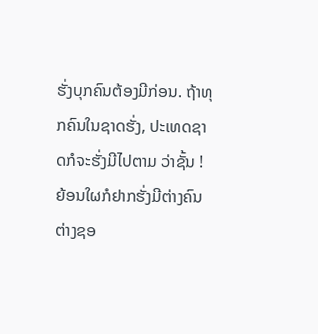ຮັ່ງບຸກຄົນຕ້ອງມີກ່ອນ. ຖ້າທຸກຄົນໃນຊາດຮັ່ງ, ປະເທດຊາດກໍຈະຮັ່ງມີໄປຕາມ ວ່າຊັ້ນ ! ຍ້ອນໃຜກໍຢາກຮັ່ງມີຕ່າງຄົນຕ່າງຊອ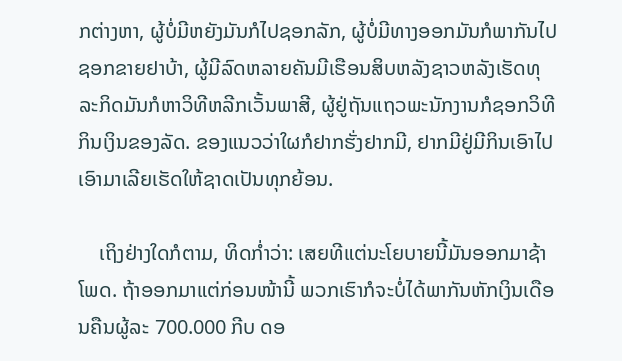ກຕ່າງຫາ, ຜູ້ບໍ່ມີຫຍັງມັນກໍໄປຊອກລັກ, ຜູ້ບໍ່ມີທາງອອກມັນກໍພາກັນໄປຊອກຂາຍຢາບ້າ, ຜູ້ມີລົດຫລາຍຄັນມີເຮືອນສິບຫລັງຊາວຫລັງເຮັດທຸລະກິດມັນກໍຫາວິທີຫລີກເວັ້ນພາສີ, ຜູ້ຢູ່ຖັນແຖວພະນັກງານກໍຊອກວິທີກິນເງິນຂອງລັດ. ຂອງແນວວ່າໃຜກໍຢາກຮັ່ງຢາກມີ, ຢາກມີຢູ່ມີກິນເອົາໄປເອົາມາເລີຍເຮັດໃຫ້ຊາດເປັນທຸກຍ້ອນ.

    ເຖິງຢ່າງໃດກໍຕາມ, ທິດກໍ່າວ່າ: ເສຍທີແຕ່ນະໂຍບາຍນີ້ມັນອອກມາຊ້າໂພດ. ຖ້າອອກມາແຕ່ກ່ອນໜ້ານີ້ ພວກເຮົາກໍຈະບໍ່ໄດ້ພາກັນຫັກເງິນເດືອນຄືນຜູ້ລະ 700.000 ກີບ ດອ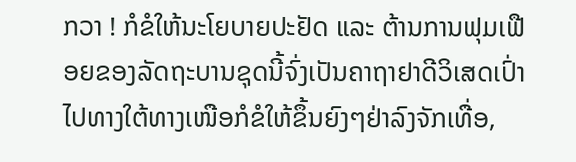ກວາ ! ກໍຂໍໃຫ້ນະໂຍບາຍປະຢັດ ແລະ ຕ້ານການຟຸມເຟືອຍຂອງລັດຖະບານຊຸດນີ້ຈົ່ງເປັນຄາຖາຢາດີວິເສດເປົ່າໄປທາງໃຕ້ທາງເໜືອກໍຂໍໃຫ້ຂຶ້ນຍົງໆຢ່າລົງຈັກເທື່ອ,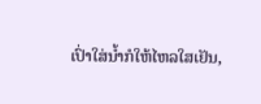ເປົ່າໃສ່ນ້ຳກໍໃຫ້ໄຫລໃສເຢັນ,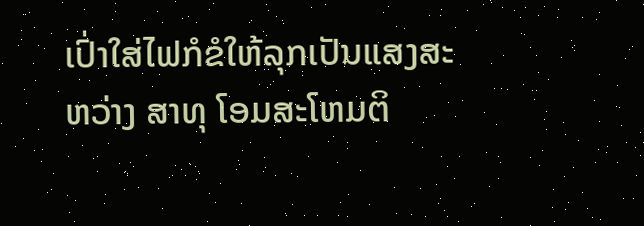ເປົ່າໃສ່ໄຟກໍຂໍໃຫ້ລຸກເປັນແສງສະຫວ່າງ ສາທຸ ໂອມສະໂຫມຕິ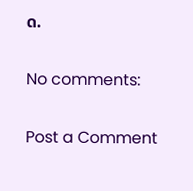ດ.

No comments:

Post a Comment